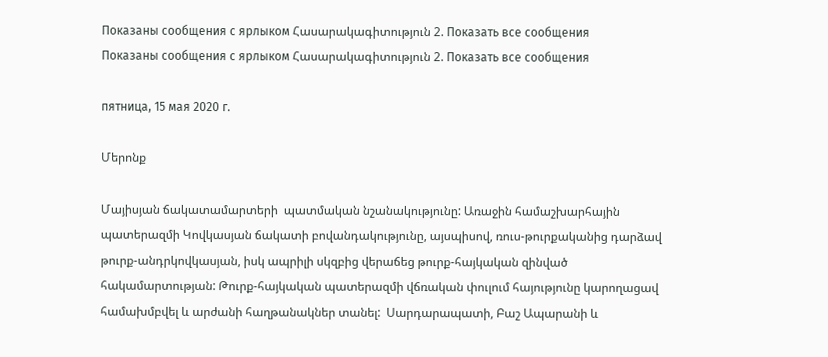Показаны сообщения с ярлыком Հասարակագիտություն 2. Показать все сообщения
Показаны сообщения с ярлыком Հասարակագիտություն 2. Показать все сообщения

пятница, 15 мая 2020 г.

Մերոնք

Մայիսյան ճակատամարտերի  պատմական նշանակությունը: Առաջին համաշխարհային պատերազմի Կովկասյան ճակատի բովանդակությունը, այսպիսով, ռուս-թուրքականից դարձավ թուրք-անդրկովկասյան, իսկ ապրիլի սկզբից վերաճեց թուրք-հայկական զինված հակամարտության: Թուրք-հայկական պատերազմի վճռական փուլում հայությունը կարողացավ համախմբվել և արժանի հաղթանակներ տանել:  Սարդարապատի, Բաշ Ապարանի և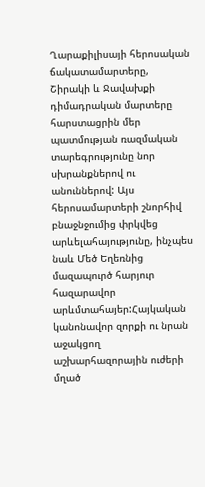Ղարաքիլիսայի հերոսական ճակատամարտերը, Շիրակի և Ջավախքի դիմադրական մարտերը հարստացրին մեր պատմության ռազմական տարեգրությունը նոր սխրանքներով ու անուններով: Այս հերոսամարտերի շնորհիվ բնաջնջումից փրկվեց արևելահայությունը, ինչպես նաև Մեծ Եղեռնից մազապուրծ հարյուր հազարավոր արևմտահայեր:Հայկական կանոնավոր զորքի ու նրան աջակցող աշխարհազորային ուժերի մղած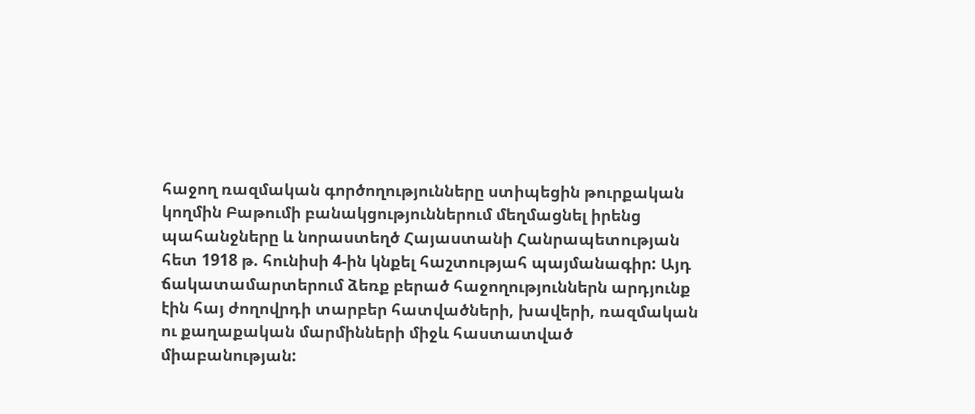հաջող ռազմական գործողությունները ստիպեցին թուրքական կողմին Բաթումի բանակցություններում մեղմացնել իրենց պահանջները և նորաստեղծ Հայաստանի Հանրապետության հետ 1918 թ. հունիսի 4-ին կնքել հաշտությահ պայմանագիր: Այդ ճակատամարտերում ձեռք բերած հաջողություններն արդյունք էին հայ ժողովրդի տարբեր հատվածների, խավերի, ռազմական ու քաղաքական մարմինների միջև հաստատված միաբանության: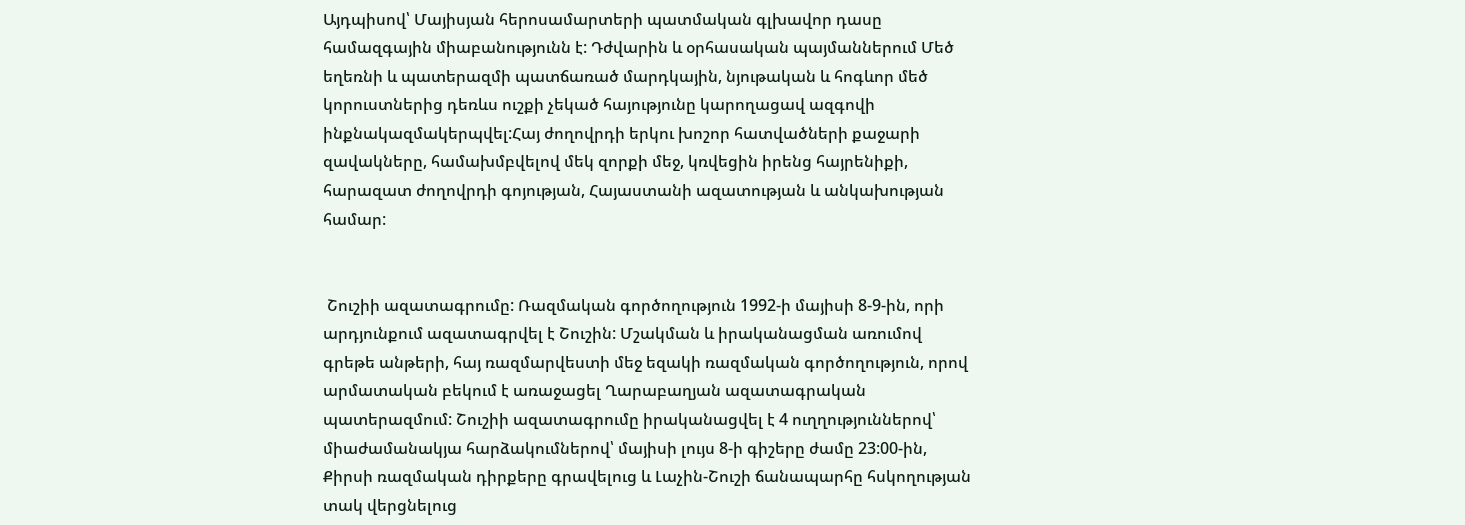Այդպիսով՝ Մայիսյան հերոսամարտերի պատմական գլխավոր դասը համազգային միաբանությունն է: Դժվարին և օրհասական պայմաններում Մեծ եղեռնի և պատերազմի պատճառած մարդկային, նյութական և հոգևոր մեծ կորուստներից դեռևս ուշքի չեկած հայությունը կարողացավ ազգովի ինքնակազմակերպվել:Հայ ժողովրդի երկու խոշոր հատվածների քաջարի զավակները, համախմբվելով մեկ զորքի մեջ, կռվեցին իրենց հայրենիքի, հարազատ ժողովրդի գոյության, Հայաստանի ազատության և անկախության համար:


 Շուշիի ազատագրումը: Ռազմական գործողություն 1992-ի մայիսի 8-9-ին, որի արդյունքում ազատագրվել է Շուշին: Մշակման և իրականացման առումով գրեթե անթերի, հայ ռազմարվեստի մեջ եզակի ռազմական գործողություն, որով արմատական բեկում է առաջացել Ղարաբաղյան ազատագրական պատերազմում: Շուշիի ազատագրումը իրականացվել է 4 ուղղություններով՝ միաժամանակյա հարձակումներով՝ մայիսի լույս 8-ի գիշերը ժամը 23:00-ին, Քիրսի ռազմական դիրքերը գրավելուց և Լաչին-Շուշի ճանապարհը հսկողության տակ վերցնելուց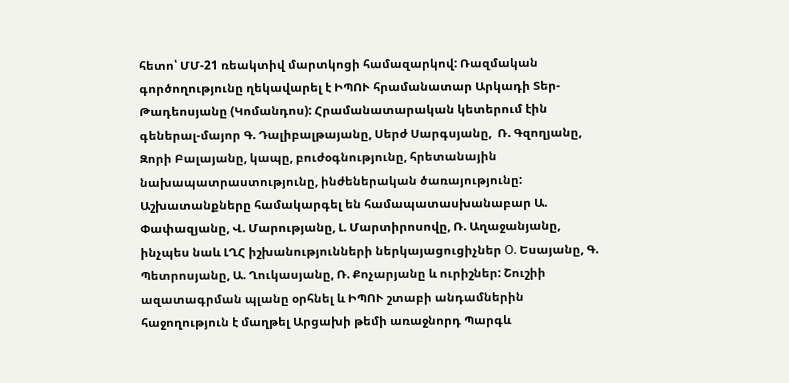հետո՝ ՄՄ-21 ռեակտիվ մարտկոցի համազարկով: Ռազմական գործողությունը ղեկավարել է ԻՊՈՒ հրամանատար Արկադի Տեր-Թադեոսյանը (Կոմանդոս): Հրամանատարական կետերում էին գեներալ-մայոր Գ. Դալիբալթայանը, Սերժ Սարգսյանը,  Ռ. Գզողյանը, Զորի Բալայանը, կապը, բուժօգնությունը, հրետանային նախապատրաստությունը, ինժեներական ծառայությունը: Աշխատանքները համակարգել են համապատասխանաբար Ա. Փափազյանը, Վ. Մարությանը, Լ. Մարտիրոսովը, Ռ. Աղաջանյանը, ինչպես նաև ԼՂՀ իշխանությունների ներկայացուցիչներ О. Եսայանը, Գ. Պետրոսյանը, Ա. Ղուկասյանը, Ռ. Քոչարյանը և ուրիշներ: Շուշիի ազատագրման պլանը օրհնել և ԻՊՈՒ շտաբի անդամներին հաջողություն է մաղթել Արցախի թեմի առաջնորդ Պարգև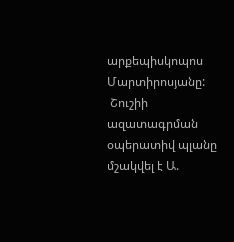արքեպիսկոպոս Մարտիրոսյանը:
 Շուշիի ազատագրման օպերատիվ պլանը մշակվել է Ա.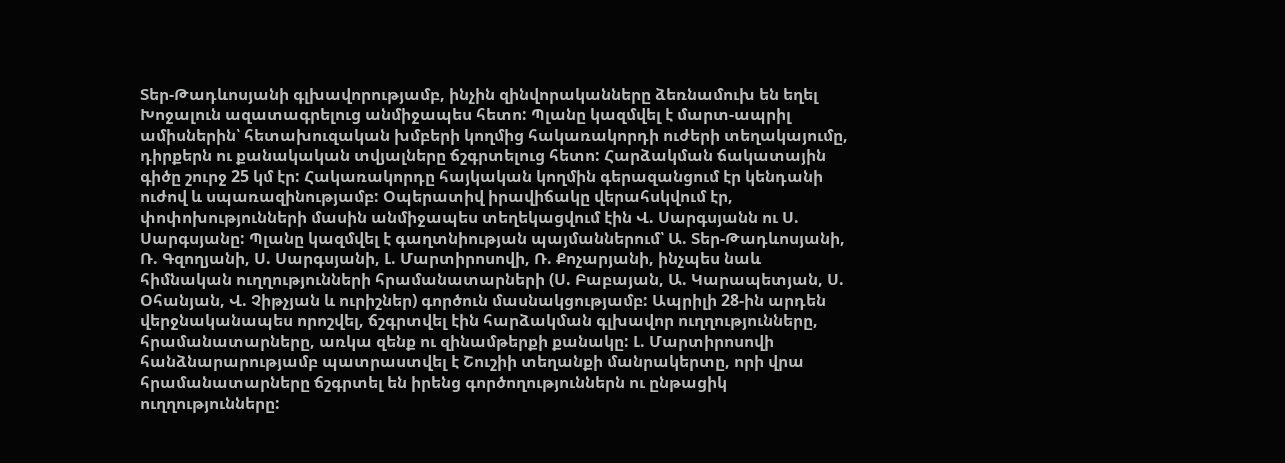Տեր-Թադևոսյանի գլխավորությամբ, ինչին զինվորականները ձեռնամուխ են եղել Խոջալուն ազատագրելուց անմիջապես հետո: Պլանը կազմվել է մարտ-ապրիլ ամիսներին՝ հետախուզական խմբերի կողմից հակառակորդի ուժերի տեղակայումը, դիրքերն ու քանակական տվյալները ճշգրտելուց հետո: Հարձակման ճակատային գիծը շուրջ 25 կմ էր: Հակառակորդը հայկական կողմին գերազանցում էր կենդանի ուժով և սպառազինությամբ: Օպերատիվ իրավիճակը վերահսկվում էր, փոփոխությունների մասին անմիջապես տեղեկացվում էին Վ. Սարգսյանն ու Ս. Սարգսյանը: Պլանը կազմվել է գաղտնիության պայմաններում՝ Ա. Տեր-Թադևոսյանի, Ռ. Գզողյանի, Ս. Սարգսյանի, Լ. Մարտիրոսովի, Ռ. Քոչարյանի, ինչպես նաև հիմնական ուղղությունների հրամանատարների (Ս. Բաբայան, Ա. Կարապետյան, Ս. Օհանյան, Վ. Չիթչյան և ուրիշներ) գործուն մասնակցությամբ: Ապրիլի 28-ին արդեն վերջնականապես որոշվել, ճշգրտվել էին հարձակման գլխավոր ուղղությունները, հրամանատարները, առկա զենք ու զինամթերքի քանակը: Լ. Մարտիրոսովի հանձնարարությամբ պատրաստվել է Շուշիի տեղանքի մանրակերտը, որի վրա հրամանատարները ճշգրտել են իրենց գործողություններն ու ընթացիկ ուղղությունները: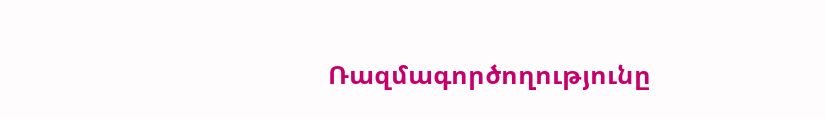Ռազմագործողությունը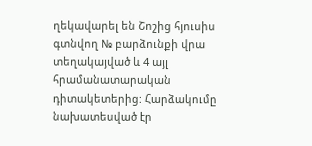ղեկավարել են Շոշից հյուսիս գտնվող № բարձունքի վրա տեղակայված և 4 այլ հրամանատարական դիտակետերից: Հարձակումը նախատեսված էր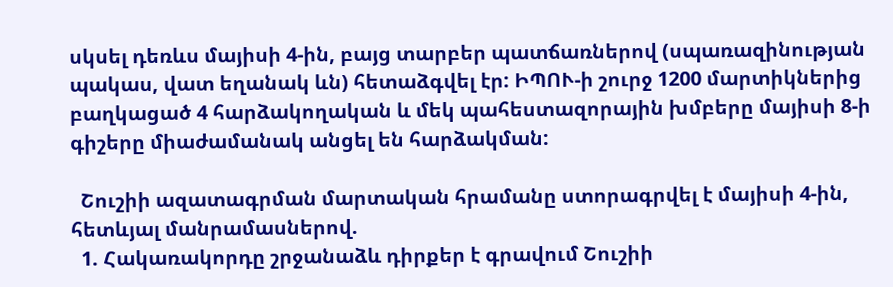սկսել դեռևս մայիսի 4-ին, բայց տարբեր պատճառներով (սպառազինության պակաս, վատ եղանակ ևն) հետաձգվել էր: ԻՊՈՒ-ի շուրջ 1200 մարտիկներից բաղկացած 4 հարձակողական և մեկ պահեստազորային խմբերը մայիսի 8-ի գիշերը միաժամանակ անցել են հարձակման:

  Շուշիի ազատագրման մարտական հրամանը ստորագրվել է մայիսի 4-ին, հետևյալ մանրամասներով.
  1. Հակառակորդը շրջանաձև դիրքեր է գրավում Շուշիի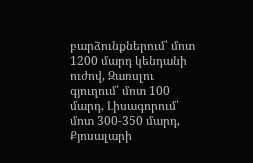բարձունքներում՝ մոտ 1200 մարդ կենդանի ուժով, Զառսլու գյուղում՝ մոտ 100 մարդ, Լիսագորում՝ մոտ 300-350 մարդ, Քյոսալարի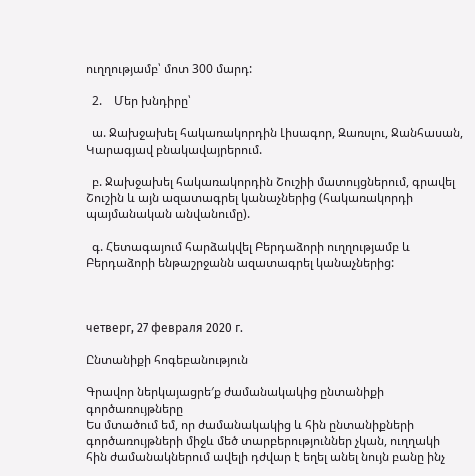ուղղությամբ՝ մոտ 300 մարդ:

  2.    Մեր խնդիրը՝

  ա. Ջախջախել հակառակորդին Լիսագոր, Զառսլու, Ջանհասան, Կարագյավ բնակավայրերում.

  բ. Ջախջախել հակառակորդին Շուշիի մատույցներում, գրավել Շուշին և այն ազատագրել կանաչներից (հակառակորդի պայմանական անվանումը).

  գ. Հետագայում հարձակվել Բերդաձորի ուղղությամբ և Բերդաձորի ենթաշրջանն ազատագրել կանաչներից:



четверг, 27 февраля 2020 г.

Ընտանիքի հոգեբանություն

Գրավոր ներկայացրե′ք ժամանակակից ընտանիքի գործառույթները
Ես մտածում եմ, որ ժամանակակից և հին ընտանիքների գործառույթների միջև մեծ տարբերություններ չկան, ուղղակի հին ժամանակներում ավելի դժվար է եղել անել նույն բանը ինչ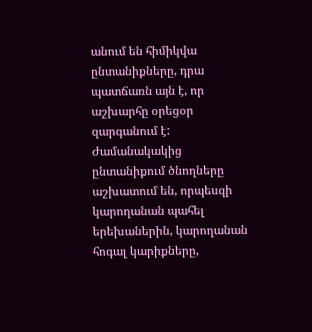անում են հիմիկվա ընտանիքները, դրա պատճառն այն է, որ աշխարհը օրեցօր զարգանում է: Ժամանակակից ընտանիքում ծնողները աշխատում են, որպեսզի կարողանան պահել երեխաներին, կարողանան հոգալ կարիքները,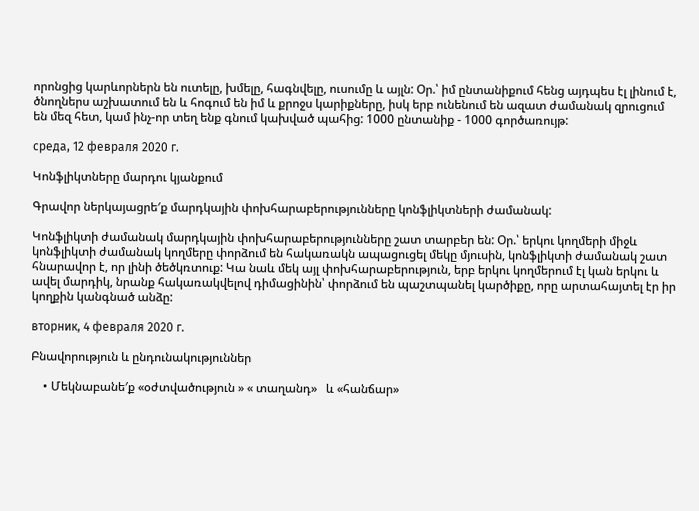որոնցից կարևորներն են ուտելը, խմելը, հագնվելը, ուսումը և այլն: Օր.՝ իմ ընտանիքում հենց այդպես էլ լինում է, ծնողներս աշխատում են և հոգում են իմ և քրոջս կարիքները, իսկ երբ ունենում են ազատ ժամանակ զրուցում են մեզ հետ, կամ ինչ-որ տեղ ենք գնում կախված պահից: 1000 ընտանիք - 1000 գործառույթ:

среда, 12 февраля 2020 г.

Կոնֆլիկտները մարդու կյանքում

Գրավոր ներկայացրե′ք մարդկային փոխհարաբերությունները կոնֆլիկտների ժամանակ:

Կոնֆլիկտի ժամանակ մարդկային փոխհարաբերությունները շատ տարբեր են: Օր.՝ երկու կողմերի միջև կոնֆլիկտի ժամանակ կողմերը փորձում են հակառակն ապացուցել մեկը մյուսին, կոնֆլիկտի ժամանակ շատ հնարավոր է, որ լինի ծեծկռտուք: Կա նաև մեկ այլ փոխհարաբերություն, երբ երկու կողմերում էլ կան երկու և ավել մարդիկ, նրանք հակառակվելով դիմացինին՝ փորձում են պաշտպանել կարծիքը, որը արտահայտել էր իր կողքին կանգնած անձը:

вторник, 4 февраля 2020 г.

Բնավորություն և ընդունակություններ

    • Մեկնաբանե′ք «օժտվածություն » « տաղանդ»   և «հանճար»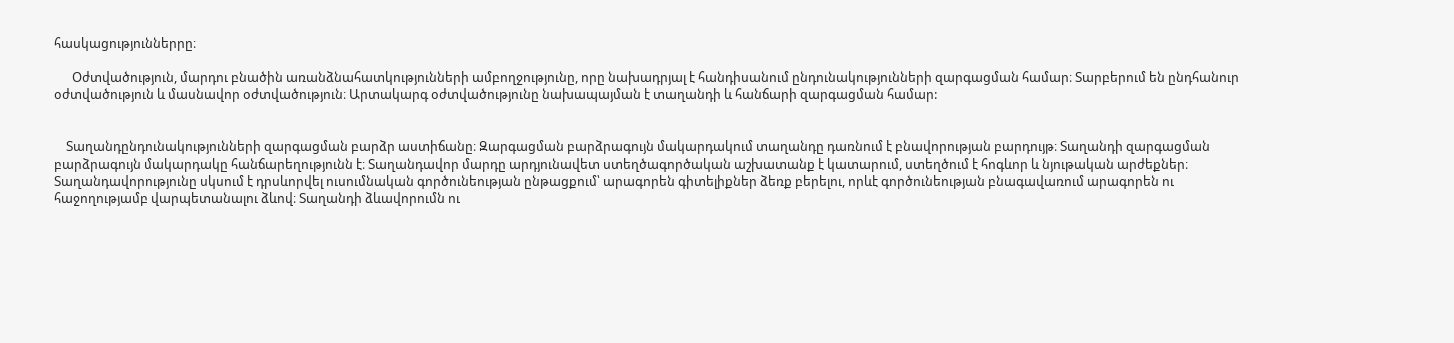հասկացություններրը։

      Օժտվածություն, մարդու բնածին առանձնահատկությունների ամբողջությունը, որը նախադրյալ է հանդիսանում ընդունակությունների զարգացման համար։ Տարբերում են ընդհանուր օժտվածություն և մասնավոր օժտվածություն։ Արտակարգ օժտվածությունը նախապայման է տաղանդի և հանճարի զարգացման համար:


    Տաղանդընդունակությունների զարգացման բարձր աստիճանը։ Զարգացման բարձրագույն մակարդակում տաղանդը դառնում է բնավորության բարդույթ։ Տաղանդի զարգացման բարձրագույն մակարդակը հանճարեղությունն է։ Տաղանդավոր մարդը արդյունավետ ստեղծագործական աշխատանք է կատարում, ստեղծում է հոգևոր և նյութական արժեքներ։ Տաղանդավորությունը սկսում է դրսևորվել ուսումնական գործունեության ընթացքում՝ արագորեն գիտելիքներ ձեռք բերելու, որևէ գործունեության բնագավառում արագորեն ու հաջողությամբ վարպետանալու ձևով։ Տաղանդի ձևավորումն ու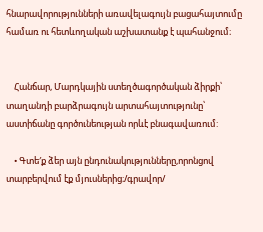հնարավորությունների առավելագույն բացահայտումը համառ ու հետևողական աշխատանք է պահանջում։


    Հանճար, Մարդկային ստեղծագործական ձիրքի՝ տաղանդի բարձրագույն արտահայտությունը՝ աստիճանը գործունեության որևէ բնագավառում:

    • Գտե′ք ձեր այն ընդունակությունները,որոնցով տարբերվում էք մյուսներից։/գրավոր/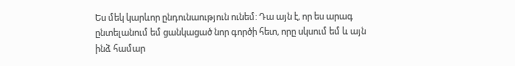Ես մեկ կարևոր ընդունաություն ունեմ: Դա այն է, որ ես արագ ընտելանում եմ ցանկացած նոր գործի հետ, որը սկսում եմ և այն ինձ համար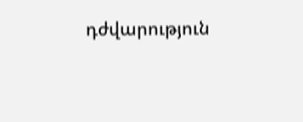դժվարություն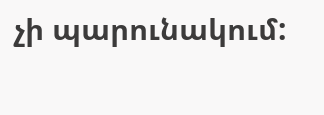չի պարունակում: